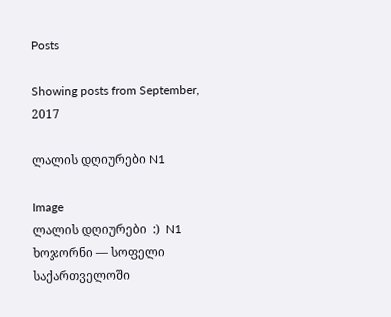Posts

Showing posts from September, 2017

ლალის დღიურები N1

Image
ლალის დღიურები  :)  N1 ხოჯორნი — სოფელი საქართველოში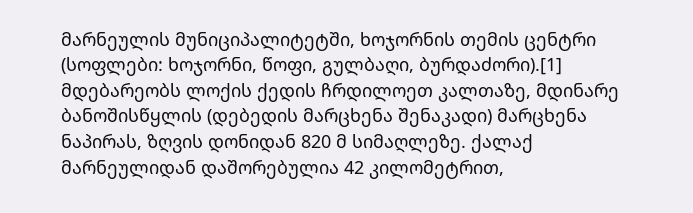მარნეულის მუნიციპალიტეტში, ხოჯორნის თემის ცენტრი (სოფლები: ხოჯორნი, წოფი, გულბაღი, ბურდაძორი).[1] მდებარეობს ლოქის ქედის ჩრდილოეთ კალთაზე, მდინარე ბანოშისწყლის (დებედის მარცხენა შენაკადი) მარცხენა ნაპირას, ზღვის დონიდან 820 მ სიმაღლეზე. ქალაქ მარნეულიდან დაშორებულია 42 კილომეტრით,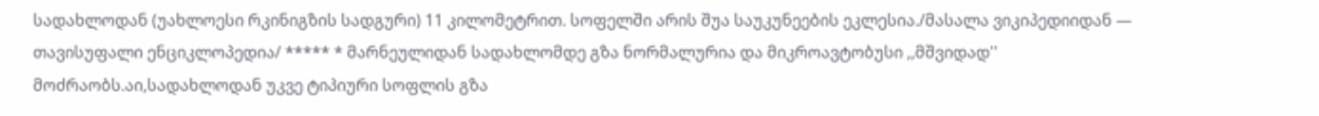სადახლოდან (უახლოესი რკინიგზის სადგური) 11 კილომეტრით. სოფელში არის შუა საუკუნეების ეკლესია./მასალა ვიკიპედიიდან — თავისუფალი ენციკლოპედია/ ***** * მარნეულიდან სადახლომდე გზა ნორმალურია და მიკროავტობუსი ,,მშვიდად'' მოძრაობს.აი,სადახლოდან უკვე ტიპიური სოფლის გზა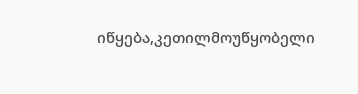იწყება,კეთილმოუწყობელი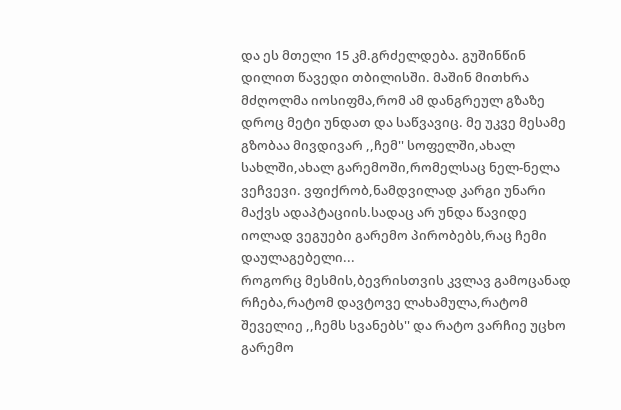და ეს მთელი 15 კმ.გრძელდება. გუშინწინ დილით წავედი თბილისში. მაშინ მითხრა მძღოლმა იოსიფმა,რომ ამ დანგრეულ გზაზე დროც მეტი უნდათ და საწვავიც. მე უკვე მესამე გზობაა მივდივარ ,,ჩემ'' სოფელში,ახალ სახლში,ახალ გარემოში,რომელსაც ნელ-ნელა ვეჩვევი. ვფიქრობ,ნამდვილად კარგი უნარი მაქვს ადაპტაციის.სადაც არ უნდა წავიდე იოლად ვეგუები გარემო პირობებს,რაც ჩემი დაულაგებელი...
როგორც მესმის,ბევრისთვის კვლავ გამოცანად რჩება,რატომ დავტოვე ლახამულა,რატომ შეველიე ,,ჩემს სვანებს'' და რატო ვარჩიე უცხო გარემო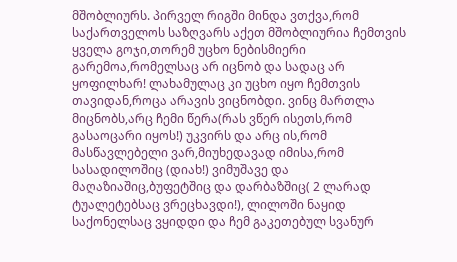მშობლიურს. პირველ რიგში მინდა ვთქვა,რომ საქართველოს საზღვარს აქეთ მშობლიურია ჩემთვის ყველა გოჯი,თორემ უცხო ნებისმიერი გარემოა,რომელსაც არ იცნობ და სადაც არ ყოფილხარ! ლახამულაც კი უცხო იყო ჩემთვის თავიდან,როცა არავის ვიცნობდი. ვინც მართლა მიცნობს,არც ჩემი წერა(რას ვწერ ისეთს,რომ გასაოცარი იყოს!) უკვირს და არც ის,რომ მასწავლებელი ვარ,მიუხედავად იმისა,რომ სასადილოშიც (დიახ!) ვიმუშავე და მაღაზიაშიც,ბუფეტშიც და დარბაზშიც( 2 ლარად ტუალეტებსაც ვრეცხავდი!), ლილოში ნაყიდ საქონელსაც ვყიდდი და ჩემ გაკეთებულ სვანურ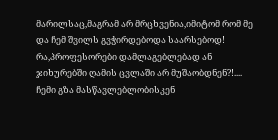მარილსაც,მაგრამ არ მრცხვენია,იმიტომ რომ მე და ჩემ შვილს გვჭირდებოდა საარსებოდ! რა,პროფესორები დამლაგებლებად ან ჯიხურებში ღამის ცვლაში არ მუშაობდნენ?!....  ჩემი გზა მასწავლებლობისკენ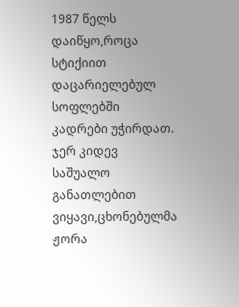1987 წელს დაიწყო,როცა სტიქიით დაცარიელებულ სოფლებში კადრები უჭირდათ. ჯერ კიდევ საშუალო განათლებით ვიყავი,ცხონებულმა ჟორა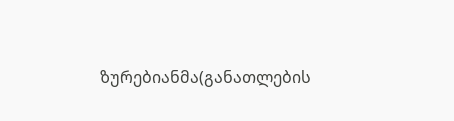ზურებიანმა(განათლების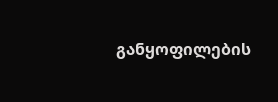განყოფილების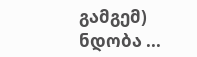გამგემ) ნდობა ...